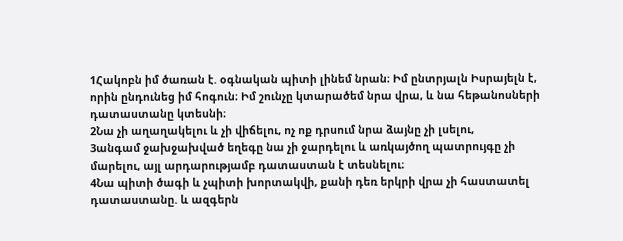1Հակոբն իմ ծառան է. օգնական պիտի լինեմ նրան։ Իմ ընտրյալն Իսրայելն է, որին ընդունեց իմ հոգուն։ Իմ շունչը կտարածեմ նրա վրա, և նա հեթանոսների դատաստանը կտեսնի։
2Նա չի աղաղակելու և չի վիճելու, ոչ ոք դրսում նրա ձայնը չի լսելու,
3անգամ ջախջախված եղեգը նա չի ջարդելու և առկայծող պատրույգը չի մարելու, այլ արդարությամբ դատաստան է տեսնելու։
4Նա պիտի ծագի և չպիտի խորտակվի, քանի դեռ երկրի վրա չի հաստատել դատաստանը. և ազգերն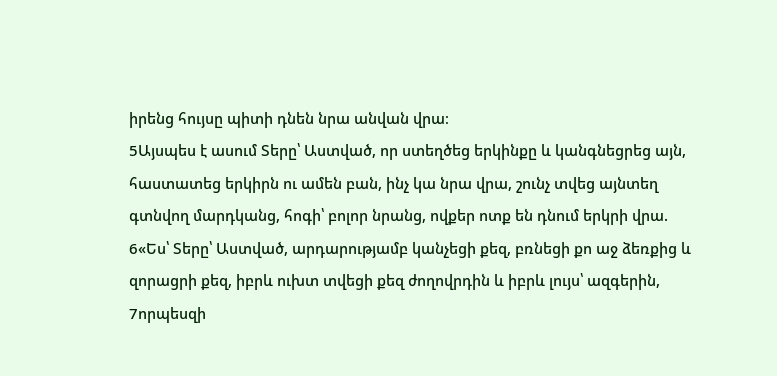իրենց հույսը պիտի դնեն նրա անվան վրա։
5Այսպես է ասում Տերը՝ Աստված, որ ստեղծեց երկինքը և կանգնեցրեց այն, հաստատեց երկիրն ու ամեն բան, ինչ կա նրա վրա, շունչ տվեց այնտեղ գտնվող մարդկանց, հոգի՝ բոլոր նրանց, ովքեր ոտք են դնում երկրի վրա.
6«Ես՝ Տերը՝ Աստված, արդարությամբ կանչեցի քեզ, բռնեցի քո աջ ձեռքից և զորացրի քեզ, իբրև ուխտ տվեցի քեզ ժողովրդին և իբրև լույս՝ ազգերին,
7որպեսզի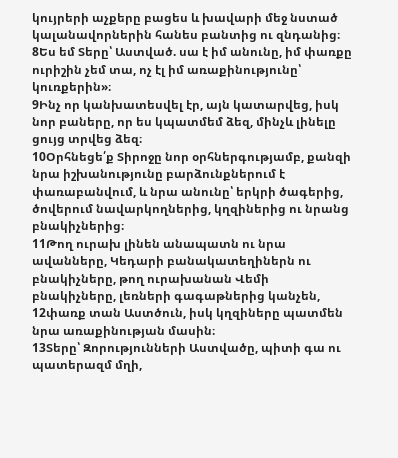կույրերի աչքերը բացես և խավարի մեջ նստած կալանավորներին հանես բանտից ու զնդանից։
8Ես եմ Տերը՝ Աստված. սա է իմ անունը, իմ փառքը ուրիշին չեմ տա, ոչ էլ իմ առաքինությունը՝ կուռքերին»։
9Ինչ որ կանխատեսվել էր, այն կատարվեց, իսկ նոր բաները, որ ես կպատմեմ ձեզ, մինչև լինելը ցույց տրվեց ձեզ։
10Օրհնեցե՛ք Տիրոջը նոր օրհներգությամբ, քանզի նրա իշխանությունը բարձունքներում է փառաբանվում, և նրա անունը՝ երկրի ծագերից, ծովերում նավարկողներից, կղզիներից ու նրանց բնակիչներից։
11Թող ուրախ լինեն անապատն ու նրա ավանները, Կեդարի բանակատեղիներն ու բնակիչները, թող ուրախանան Վեմի բնակիչները, լեռների գագաթներից կանչեն,
12փառք տան Աստծուն, իսկ կղզիները պատմեն նրա առաքինության մասին։
13Տերը՝ Զորությունների Աստվածը, պիտի գա ու պատերազմ մղի,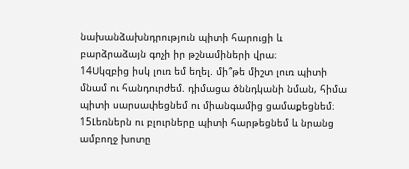նախանձախնդրություն պիտի հարուցի և բարձրաձայն գոչի իր թշնամիների վրա։
14Սկզբից իսկ լուռ եմ եղել. մի՞թե միշտ լուռ պիտի մնամ ու հանդուրժեմ. դիմացա ծննդկանի նման, հիմա պիտի սարսափեցնեմ ու միանգամից ցամաքեցնեմ։
15Լեռներն ու բլուրները պիտի հարթեցնեմ և նրանց ամբողջ խոտը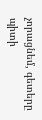չորացնեմ, գետերը պիտի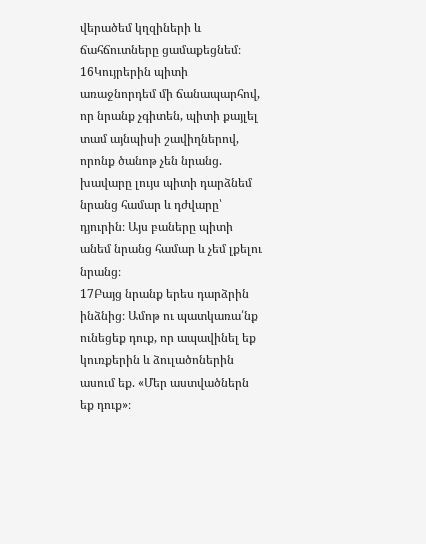վերածեմ կղզիների և ճահճուտները ցամաքեցնեմ։
16Կույրերին պիտի առաջնորդեմ մի ճանապարհով, որ նրանք չգիտեն, պիտի քայլել տամ այնպիսի շավիղներով, որոնք ծանոթ չեն նրանց. խավարը լույս պիտի դարձնեմ նրանց համար և դժվարը՝ դյուրին։ Այս բաները պիտի անեմ նրանց համար և չեմ լքելու նրանց։
17Բայց նրանք երես դարձրին ինձնից։ Ամոթ ու պատկառա՛նք ունեցեք դուք, որ ապավինել եք կուռքերին և ձուլածոներին ասում եք. «Մեր աստվածներն եք դուք»։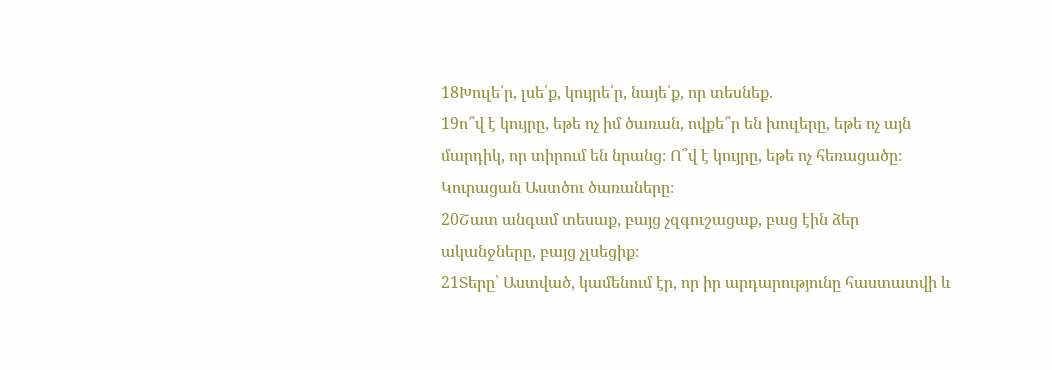18Խուլե՛ր, լսե՛ք, կույրե՛ր, նայե՛ք, որ տեսնեք.
19ո՞վ է կույրը, եթե ոչ իմ ծառան, ովքե՞ր են խուլերը, եթե ոչ այն մարդիկ, որ տիրում են նրանց։ Ո՞վ է կույրը, եթե ոչ հեռացածը։ Կուրացան Աստծու ծառաները։
20Շատ անգամ տեսաք, բայց չզգուշացաք, բաց էին ձեր ականջները, բայց չլսեցիք։
21Տերը՝ Աստված, կամենում էր, որ իր արդարությունը հաստատվի և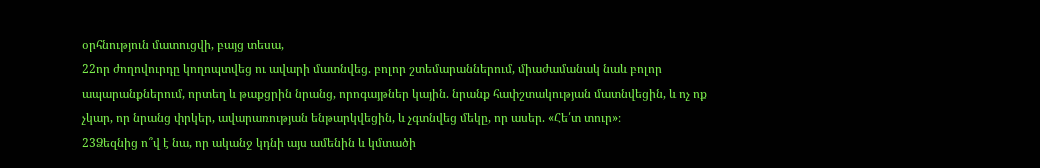օրհնություն մատուցվի, բայց տեսա,
22որ ժողովուրդը կողոպտվեց ու ավարի մատնվեց. բոլոր շտեմարաններում, միաժամանակ նաև բոլոր ապարանքներում, որտեղ և թաքցրին նրանց, որոգայթներ կային. նրանք հափշտակության մատնվեցին, և ոչ ոք չկար, որ նրանց փրկեր, ավարառության ենթարկվեցին, և չգտնվեց մեկը, որ ասեր. «Հե՛տ տուր»։
23Ձեզնից ո՞վ է նա, որ ականջ կդնի այս ամենին և կմտածի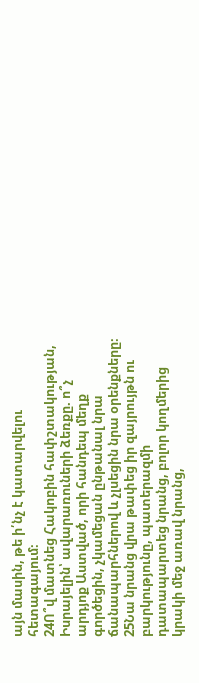այն մասին, թե ի՛նչ է կատարվելու հետագայում։
24Ո՞վ մատնեց Հակոբին հափշտակության, Իսրայելին՝ ավարառուների ձեռքը. ո՞չ արդյոք Աստված, որի հանդեպ մեղք գործեցին, չկամեցան ընթանալ նրա ճանապարհներով և չլսեցին նրա օրենքները։
25Նա նրանց վրա թափեց իր զայրույթն ու բարկությունը, պատերազմի դատապարտեց նրանց, բոլոր կողմերից կրակի մեջ առավ նրանց,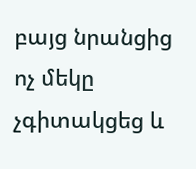բայց նրանցից ոչ մեկը չգիտակցեց և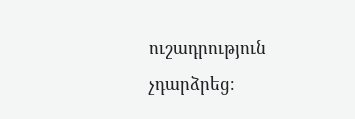ուշադրություն չդարձրեց։